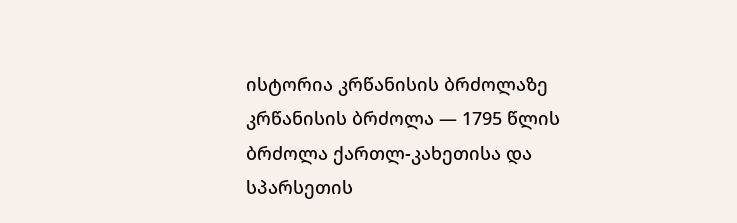ისტორია კრწანისის ბრძოლაზე
კრწანისის ბრძოლა — 1795 წლის ბრძოლა ქართლ-კახეთისა და სპარსეთის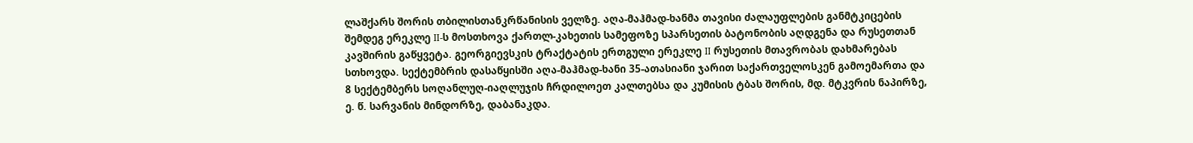ლაშქარს შორის თბილისთანკრწანისის ველზე. აღა-მაჰმად-ხანმა თავისი ძალაუფლების განმტკიცების შემდეგ ერეკლე II-ს მოსთხოვა ქართლ-კახეთის სამეფოზე სპარსეთის ბატონობის აღდგენა და რუსეთთან კავშირის გაწყვეტა. გეორგიევსკის ტრაქტატის ერთგული ერეკლე II რუსეთის მთავრობას დახმარებას სთხოვდა. სექტემბრის დასაწყისში აღა-მაჰმად-ხანი 35-ათასიანი ჯარით საქართველოსკენ გამოემართა და 8 სექტემბერს სოღანლუღ-იაღლუჯის ჩრდილოეთ კალთებსა და კუმისის ტბას შორის, მდ. მტკვრის ნაპირზე, ე. წ. სარვანის მინდორზე, დაბანაკდა.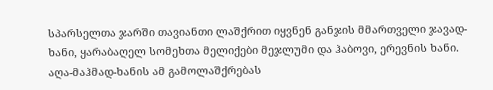სპარსელთა ჯარში თავიანთი ლაშქრით იყვნენ განჯის მმართველი ჯავად-ხანი, ყარაბაღელ სომეხთა მელიქები მეჯლუმი და ჰაბოვი, ერევნის ხანი. აღა-მაჰმად-ხანის ამ გამოლაშქრებას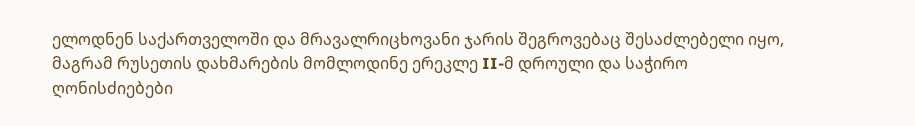ელოდნენ საქართველოში და მრავალრიცხოვანი ჯარის შეგროვებაც შესაძლებელი იყო, მაგრამ რუსეთის დახმარების მომლოდინე ერეკლე II-მ დროული და საჭირო ღონისძიებები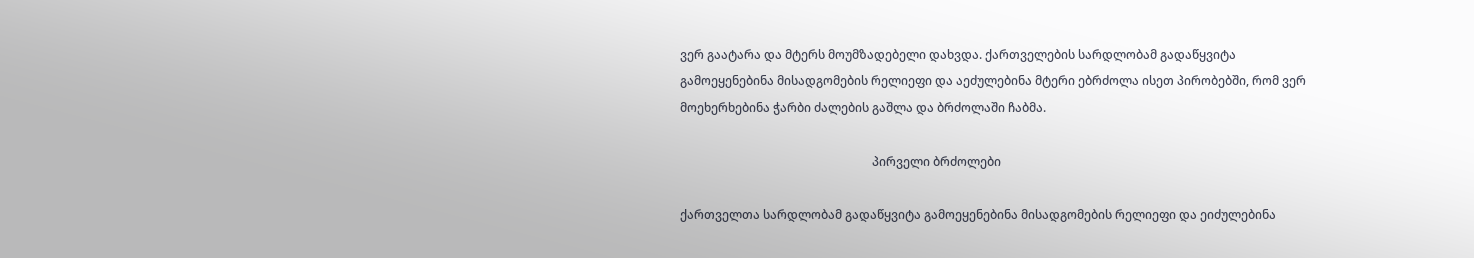ვერ გაატარა და მტერს მოუმზადებელი დახვდა. ქართველების სარდლობამ გადაწყვიტა გამოეყენებინა მისადგომების რელიეფი და აეძულებინა მტერი ებრძოლა ისეთ პირობებში, რომ ვერ მოეხერხებინა ჭარბი ძალების გაშლა და ბრძოლაში ჩაბმა.

                                                                პირველი ბრძოლები

ქართველთა სარდლობამ გადაწყვიტა გამოეყენებინა მისადგომების რელიეფი და ეიძულებინა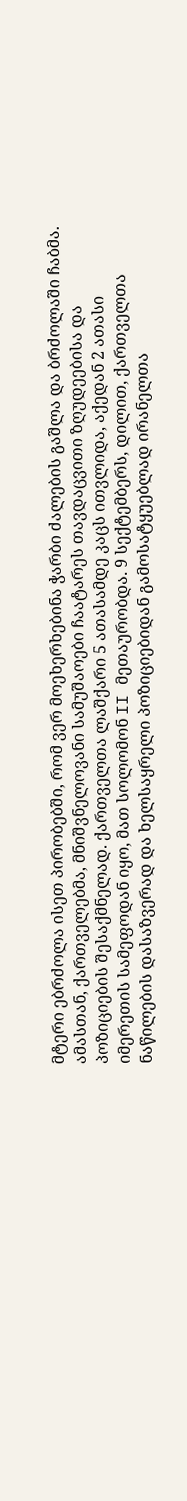მტერი ებრძოლა ისეთ პირობებში, რომ ვერ მოეხერხებინა ჭარბი ძალების გაშლა და ბრძოლაში ჩაბმა. ამასთან, ქართველებმა, მნიშვნელოვანი სამუშაოები ჩაატარეს თავდაცვითი ზღუდეებისა და პოზიციების შესაქმნელად. ქართველთა ლაშქარი 5 ათასამდე კაცს ითვლიდა, აქედან 2 ათასი იმერეთის სამეფოდან იყო, მათ სოლომონ II მეთაურობდა. 9 სექტემბერს, დილით, ქართველთა ნაწილების დასაზვერად და ხელსაყრელი პოზიციებიდან გამოსატყუებლად ირანელთა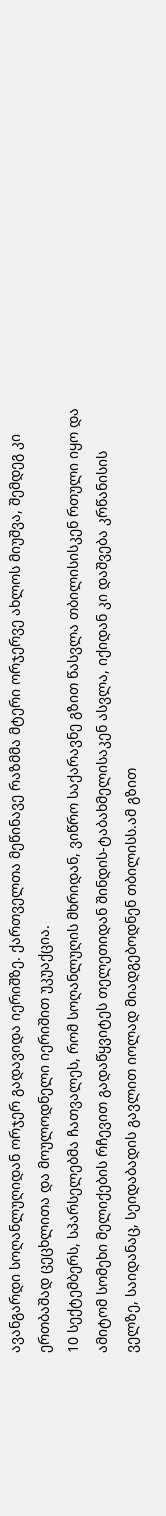ავანგარდი სოღანლუღიდან ორჯერ გადავიდა იერიშზე. ქართველთა მეწინავე რაზმმა მტერი ორჯერვე ახლოს მიუშვა, შემდეგ კი ერთბაშად ცეცხლითა და მოულოდნელი იერიშით უკუაქცია.
10 სექტემბერს, სპარსელებმა ჩათვალეს, რომ სოღანლუღის მხრიდან, ვიწრო საქარავნე გზით წასვლა თბილისისკენ რთული იყო და ამიტომ სომეხი მელიქების რჩევით გადაწყვიტეს თელეთიდან შინდის-ტაბახმელისაკენ ასვლა, იქიდან კი დაშვება კრწანისის ველზე, საიდანაც, სეიდაბადის გავლით იოლად მიადგებოდნენ თბილისს.ამ გზით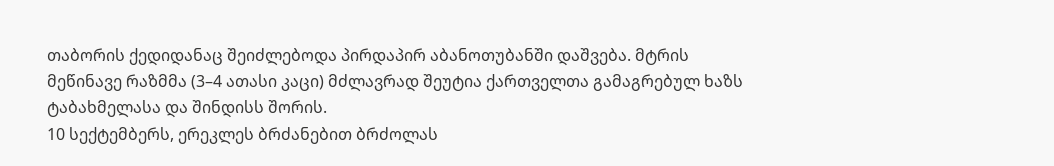თაბორის ქედიდანაც შეიძლებოდა პირდაპირ აბანოთუბანში დაშვება. მტრის მეწინავე რაზმმა (3–4 ათასი კაცი) მძლავრად შეუტია ქართველთა გამაგრებულ ხაზს ტაბახმელასა და შინდისს შორის.
10 სექტემბერს, ერეკლეს ბრძანებით ბრძოლას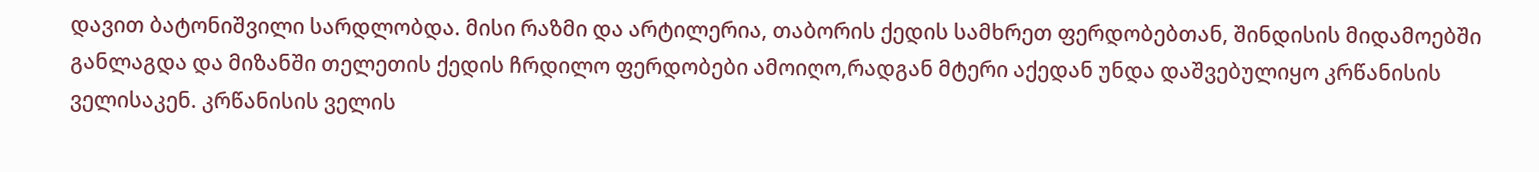დავით ბატონიშვილი სარდლობდა. მისი რაზმი და არტილერია, თაბორის ქედის სამხრეთ ფერდობებთან, შინდისის მიდამოებში განლაგდა და მიზანში თელეთის ქედის ჩრდილო ფერდობები ამოიღო,რადგან მტერი აქედან უნდა დაშვებულიყო კრწანისის ველისაკენ. კრწანისის ველის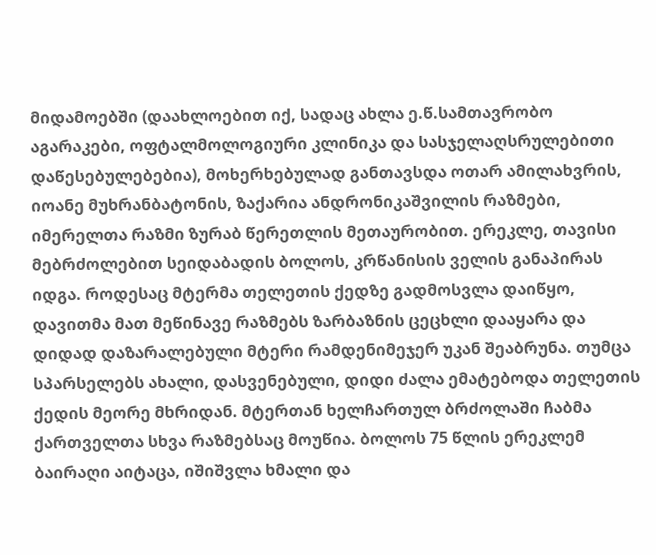მიდამოებში (დაახლოებით იქ, სადაც ახლა ე.წ.სამთავრობო აგარაკები, ოფტალმოლოგიური კლინიკა და სასჯელაღსრულებითი დაწესებულებებია), მოხერხებულად განთავსდა ოთარ ამილახვრის, იოანე მუხრანბატონის, ზაქარია ანდრონიკაშვილის რაზმები, იმერელთა რაზმი ზურაბ წერეთლის მეთაურობით. ერეკლე, თავისი მებრძოლებით სეიდაბადის ბოლოს, კრწანისის ველის განაპირას იდგა. როდესაც მტერმა თელეთის ქედზე გადმოსვლა დაიწყო, დავითმა მათ მეწინავე რაზმებს ზარბაზნის ცეცხლი დააყარა და დიდად დაზარალებული მტერი რამდენიმეჯერ უკან შეაბრუნა. თუმცა სპარსელებს ახალი, დასვენებული, დიდი ძალა ემატებოდა თელეთის ქედის მეორე მხრიდან. მტერთან ხელჩართულ ბრძოლაში ჩაბმა ქართველთა სხვა რაზმებსაც მოუწია. ბოლოს 75 წლის ერეკლემ ბაირაღი აიტაცა, იშიშვლა ხმალი და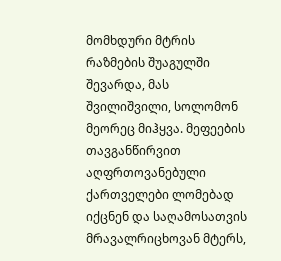მომხდური მტრის რაზმების შუაგულში შევარდა, მას შვილიშვილი, სოლომონ მეორეც მიჰყვა. მეფეების თავგანწირვით აღფრთოვანებული ქართველები ლომებად იქცნენ და საღამოსათვის მრავალრიცხოვან მტერს,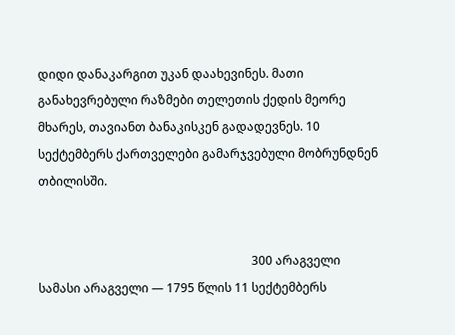დიდი დანაკარგით უკან დაახევინეს. მათი განახევრებული რაზმები თელეთის ქედის მეორე მხარეს, თავიანთ ბანაკისკენ გადადევნეს. 10 სექტემბერს ქართველები გამარჯვებული მობრუნდნენ თბილისში.


                                                                       300 არაგველი
სამასი არაგველი — 1795 წლის 11 სექტემბერს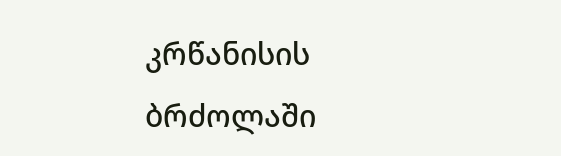კრწანისის ბრძოლაში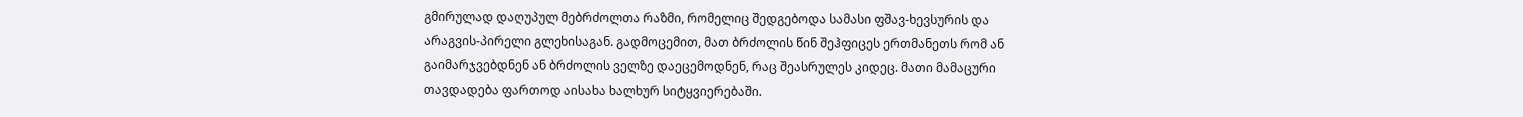გმირულად დაღუპულ მებრძოლთა რაზმი, რომელიც შედგებოდა სამასი ფშავ-ხევსურის და არაგვის-პირელი გლეხისაგან. გადმოცემით, მათ ბრძოლის წინ შეჰფიცეს ერთმანეთს რომ ან გაიმარჯვებდნენ ან ბრძოლის ველზე დაეცემოდნენ, რაც შეასრულეს კიდეც. მათი მამაცური თავდადება ფართოდ აისახა ხალხურ სიტყვიერებაში.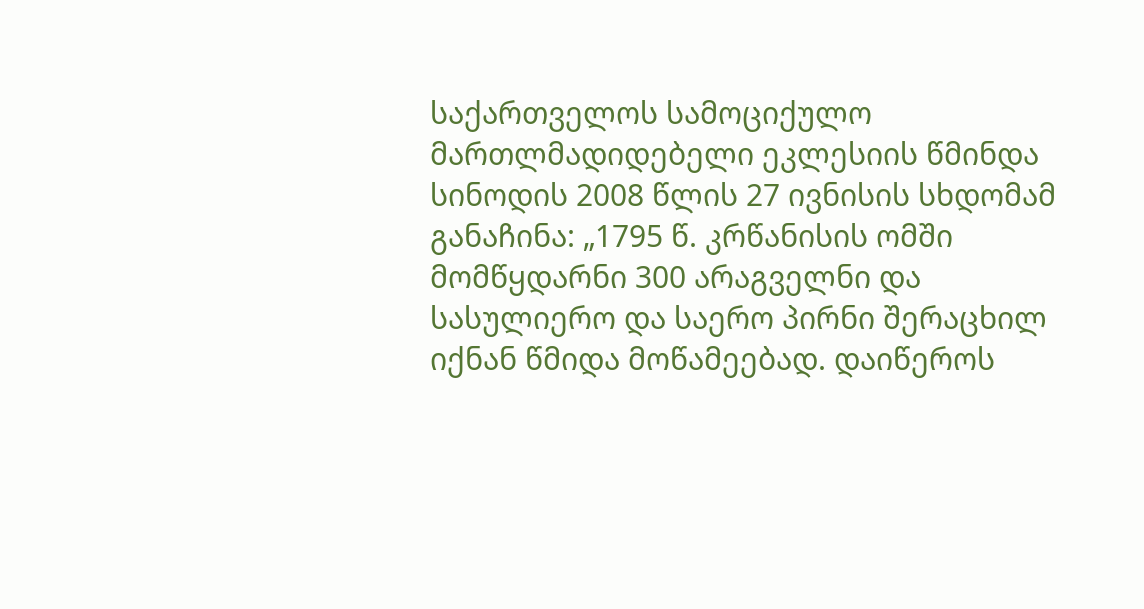საქართველოს სამოციქულო მართლმადიდებელი ეკლესიის წმინდა სინოდის 2008 წლის 27 ივნისის სხდომამ განაჩინა: „1795 წ. კრწანისის ომში მომწყდარნი 300 არაგველნი და სასულიერო და საერო პირნი შერაცხილ იქნან წმიდა მოწამეებად. დაიწეროს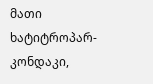მათი ხატიტროპარ-კონდაკი,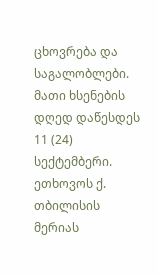ცხოვრება და საგალობლები. მათი ხსენების დღედ დაწესდეს 11 (24) სექტემბერი. ეთხოვოს ქ. თბილისის მერიას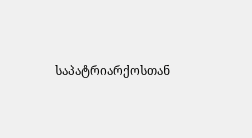საპატრიარქოსთან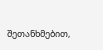შეთანხმებით,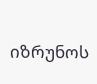იზრუნოს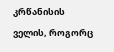კრწანისის ველის, როგორც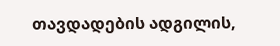თავდადების ადგილის,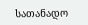სათანადო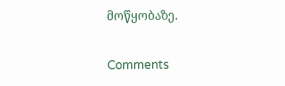მოწყობაზე.

Comments